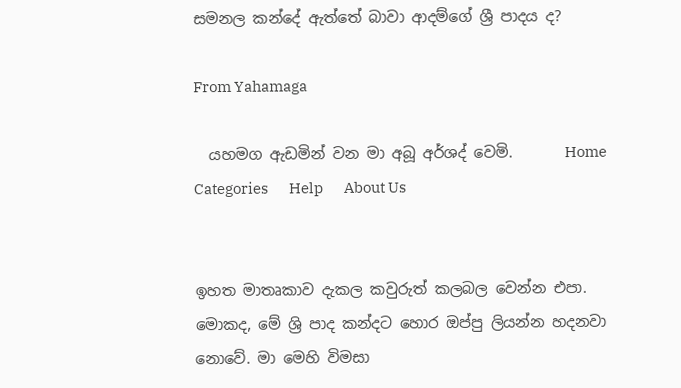සමනල කන්දේ ඇත්තේ බාවා ආදම්ගේ ශ්‍රී පාදය ද?

From Yahamaga

  යහමග ඇඩමින් වන මා අබූ අර්ශද් වෙමි.       Home       Categories       Help       About Us


ඉහත මාතෘකාව දැකල කවුරුත් කලබල වෙන්න එපා. මොකද, මේ ශ්‍රි පාද කන්දට හොර ඔප්පු ලියන්න හදනවා නොවේ. මා මෙහි විමසා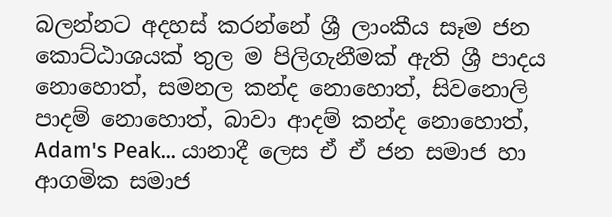බලන්නට අදහස් කරන්නේ ශ්‍රී ලාංකීය සෑම ජන කොට්ඨාශයක් තුල ම පිලිගැනීමක් ඇති ශ්‍රී පාදය නොහොත්, සමනල කන්ද නොහොත්, සිවනොලි පාදම් නොහොත්, බාවා ආදම් කන්ද නොහොත්, Adam's Peak... යානාදී ලෙස ඒ ඒ ජන සමාජ හා ආගමික සමාජ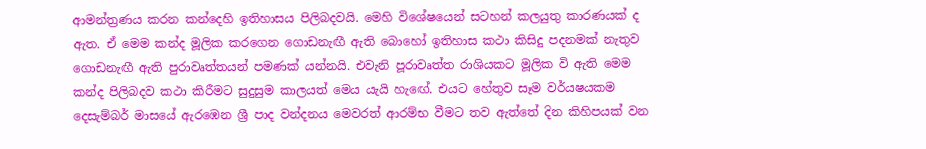ආමන්ත්‍රණය කරන කන්දෙහි ඉතිහාසය පිලිබදවයි. මෙහි විශේෂයෙන් සටහන් කලයුතු කාරණයක් ද ඇත. ඒ මෙම කන්ද මූලික කරගෙන ගොඩනැඟී ඇති බොහෝ ඉතිහාස කථා කිසිදු පදනමක් නැතුව ගොඩනැඟී ඇති පුරාවෘත්තයන් පමණක් යන්නයි. එවැනි පූරාවෘත්ත රාශියකට මූලික වි ඇති මෙම කන්ද පිලිබදව කථා කිරීමට සුදුසුම කාලයත් මෙය යැයි හැඟේ. එයට හේතුව සෑම වර්යෂයකම දෙසැම්බර් මාසයේ ඇරඹෙන ශ්‍රී පාද වන්දනය මෙවරත් ආරම්භ වීමට තව ඇත්තේ දින කිහිපයක් වන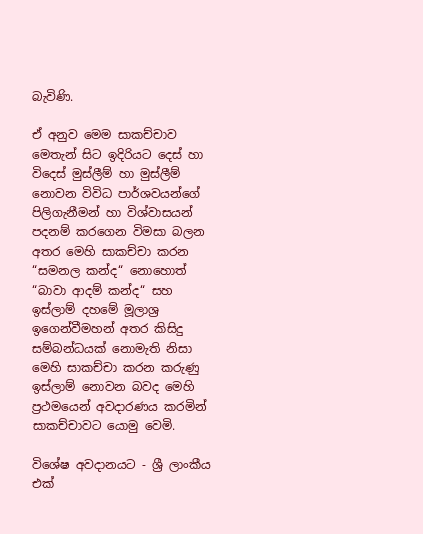බැවිණි.

ඒ අනුව මෙම සාකච්චාව මෙතැන් සිට ඉදිරියට දෙස් හා විදෙස් මුස්ලීම් හා මුස්ලීම් නොවන විවිධ පාර්ශවයන්ගේ පිලිගැනීමන් හා විශ්වාසයන් පදනම් කරගෙන විමසා බලන අතර මෙහි සාකච්චා කරන “සමනල කන්ද“ නොහොත් “බාවා ආදම් කන්ද“ සහ ඉස්ලාම් දහමේ මූලාශ්‍ර ඉගෙන්වීමහන් අතර කිසිදු සම්බන්ධයක් නොමැති නිසා මෙහි සාකච්චා කරන කරුණු ඉස්ලාම් නොවන බවද මෙහි ප්‍රථමයෙන් අවදාරණය කරමින් සාකච්චාවට යොමු වෙමි.

විශේෂ අවදානයට - ශ්‍රී ලාංකීය එක්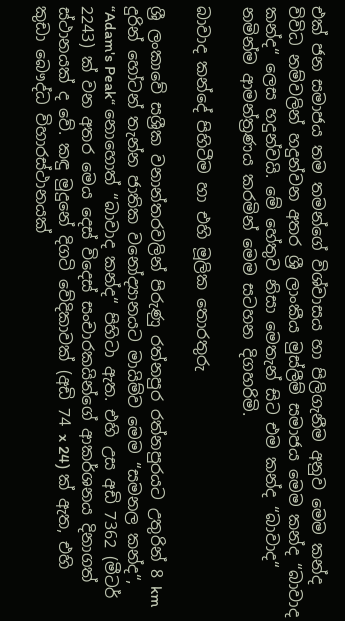එක් ජන සමාජය තම තමන්ගේ විශ්වාසය හා පිලිගැනීම අනුව මෙම කන්ද විවිධ නම්වලින් හදුන්වන අතර ශ්‍රී ලාංකීය මුස්ලීම් සමාජය මෙම කන්ද “බාවාද කන්ද“ ලෙස හදුන්වයි. මේ හේතුව නිසා මෙතැන් සිට එම කන්ද “බාවාද“ නමින්ම ආමන්ත්‍රණය කරමින් මෙම සටහන දිගහරිමි.

බාවාද කන්දේ පිහිටීම හා එහි මූලික තොරතුරු

ශ්‍රී ලංකාවේ සශ්‍රීක වනාන්තරවලින් පිරුණු රත්නපුර රත්නපුරයට උතුරින් 8 km දුරින් හෝටන් තැන්න ජාතික වනෝද්‍යානයට මායිම්ව මෙම “සමනල කන්ද“, “Adam's Peak“ නොහොත් “බාවාද කන්ද“ පිහිටා ඇත. එහි උස අඩි 7362 (මීටර් 2243) ක් වන අතර මෙය දෙස් විදෙස් සංචාරකයින්ගේ ආකර්ශනය දිනාගත් ස්ථානයක් ද වේ. කඳු මුදුනේ දිගටි වේදිකාවක් (අඩි 74 x 24) ක් ඇත, එහි කුඩා බෞද්ධ විහාරස්ථානයක්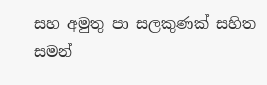සහ අමුතු පා සලකුණක් සහිත සමන්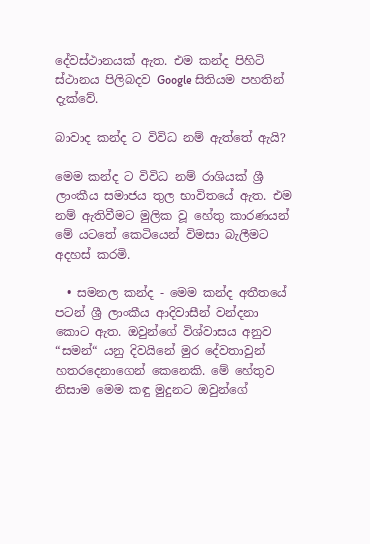දේවස්ථානයක් ඇත. එම කන්ද පිහිටි ස්ථානය පිලිබදව Google සිතියම පහතින් දැක්වේ.

බාවාද කන්ද ට විවිධ නම් ඇත්තේ ඇයි?

මෙම කන්ද ට විවිධ නම් රාශියක් ශ්‍රී ලාංකීය සමාජය තුල භාවිතයේ ඇත. එම නම් ඇතිවීමට මුලික වූ හේතු කාරණයන් මේ යටතේ කෙටියෙන් විමසා බැලීමට අදහස් කරමි.

  • සමනල කන්ද - මෙම කන්ද අතීතයේ පටන් ශ්‍රී ලාංකීය ආදිවාසීන් වන්දනා කොට ඇත. ඔවුන්ගේ විශ්වාසය අනුව “සමන්“ යනු දිවයිනේ මුර දේවතාවුන් හතරදෙනාගෙන් කෙනෙකි. මේ හේතුව නිසාම මෙම කඳු මුදුනට ඔවුන්ගේ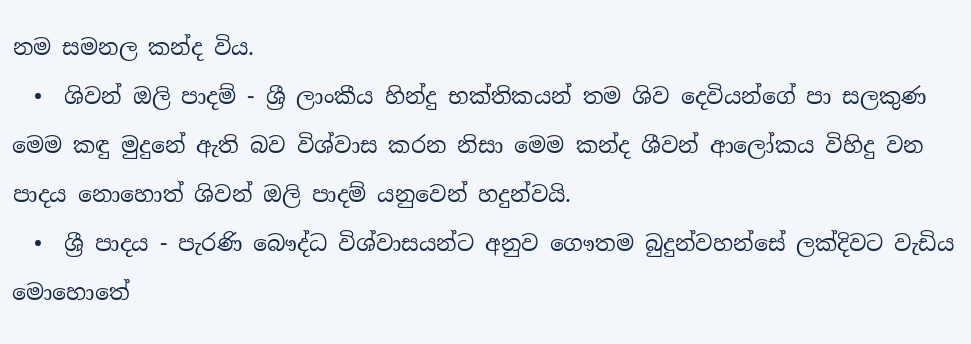නම සමනල කන්ද විය.
  •  ශිවන් ඔලි පාදම් - ශ්‍රී ලාංකීය හින්දු භක්තිකයන් තම ශිව දෙවියන්ගේ පා සලකුණ මෙම කඳු මුදුනේ ඇති බව විශ්වාස කරන නිසා මෙම කන්ද ශීවන් ආලෝකය විහිදු වන පාදය නොහොත් ශිවන් ඔලි පාදම් යනුවෙන් හදුන්වයි.
  •  ශ්‍රී පාදය - පැරණි බෞද්ධ විශ්වාසයන්ට අනුව ගෞතම බුදුන්වහන්සේ ලක්දිවට වැඩිය මොහොතේ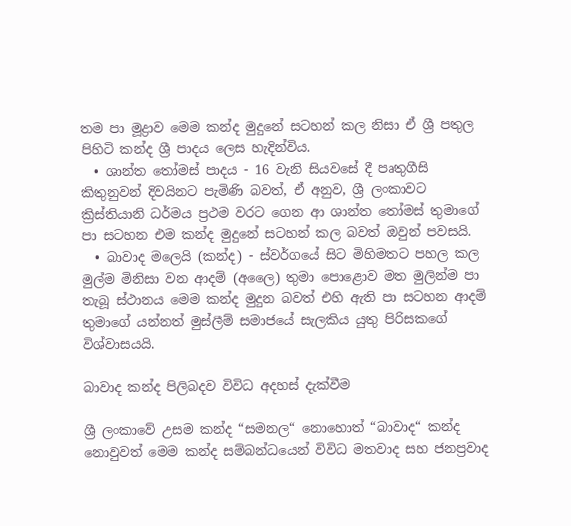තම පා මූද්‍රාව මෙම කන්ද මුදුනේ සටහන් කල නිසා ඒ ශ්‍රී පතුල පිහිටි කන්ද ශ්‍රී පාදය ලෙස හැදින්විය.
  • ශාන්ත ‍තෝමස් පාදය - 16 වැනි සියවසේ දී පෘතුගීසි කිතුනුවන් දිවයිනට පැමිණි බවත්, ඒ අනුව, ශ්‍රී ලංකාවට ක්‍රිස්තියානි ධර්මය ප්‍රථම වරට ගෙන ආ ශාන්ත තෝමස් තුමාගේ පා සටහන එම කන්ද මුදුනේ සටහන් කල බවත් ඔවුන් පවසයි.
  • බාවාද මලෙයි (කන්ද) - ස්වර්ගයේ සිට මිහිමතට පහල කල මුල්ම මිනිසා වන ආදම් (අලෛ) තුමා පොළොව මත මුලින්ම පා තැබූ ස්ථානය මෙම කන්ද මුදුන බවත් එහි ඇති පා සටහන ආදම් තුමාගේ යන්නත් මුස්ලීම් සමාජයේ සැලකිය යුතු පිරිසකගේ විශ්වාසයයි.

බාවාද කන්ද පිලිබදව විවිධ අදහස් දැක්වීම

ශ්‍රී ලංකාවේ උසම කන්ද “සමනල“ නොහොත් “බාවාද“ කන්ද නොවුවත් මෙම කන්ද සම්බන්ධයෙන් විවිධ මතවාද සහ ජනප්‍රවාද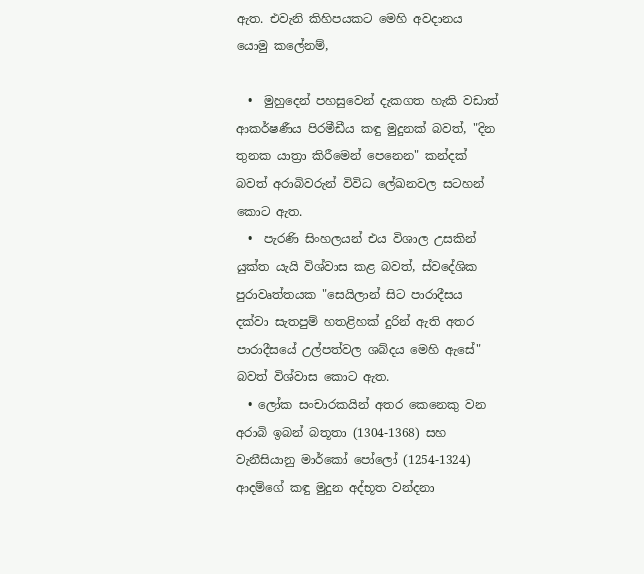ඇත. එවැනි කිහිපයකට මෙහි අවදානය යොමු කලේනම්,

  •  මුහුදෙන් පහසුවෙන් දැකගත හැකි වඩාත් ආකර්ෂණීය පිරමීඩීය කඳු මුදුනක් බවත්, "දින තුනක යාත්‍රා කිරීමෙන් පෙනෙන" කන්දක් බවත් අරාබිවරුන් විවිධ ලේඛනවල සටහන් කොට ඇත.
  •  පැරණි සිංහලයන් එය විශාල උසකින් යුක්ත යැයි විශ්වාස කළ බවත්, ස්වදේශික පුරාවෘත්තයක "සෙයිලාන් සිට පාරාදීසය දක්වා සැතපුම් හතළිහක් දුරින් ඇති අතර පාරාදීසයේ උල්පත්වල ශබ්දය මෙහි ඇසේ" බවත් විශ්වාස කොට ඇත.
  • ලෝක සංචාරකයින් අතර කෙනෙකු වන අරාබි ඉබන් බතූතා (1304-1368) සහ වැනීසියානු මාර්කෝ පෝලෝ (1254-1324) ආදම්ගේ කඳු මුදුන අද්භූත වන්දනා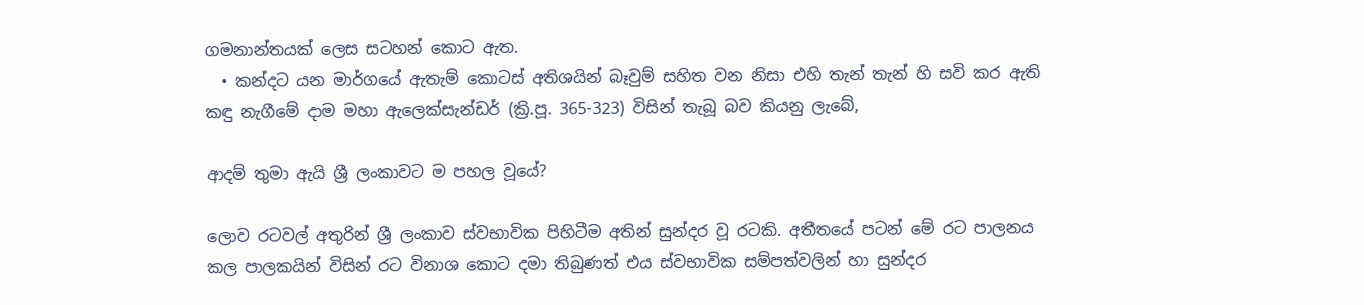ගමනාන්තයක් ලෙස සටහන් කොට ඇත.
  • කන්දට යන මාර්ගයේ ඇතැම් කොටස් අතිශයින් බෑවුම් සහිත වන නිසා එහි තැන් තැන් හි සවි කර ඇති කඳු නැගීමේ දාම මහා ඇලෙක්සැන්ඩර් (ක්‍රි.පූ. 365-323) විසින් තැබූ බව කියනු ලැබේ,

ආදම් තුමා ඇයි ශ්‍රී ලංකාවට ම පහල වූයේ?

ලොව රටවල් අතුරින් ශ්‍රී ලංකාව ස්වභාවික පිහිටීම අතින් සුන්දර වූ රටකි. අතීතයේ පටන් මේ රට පාලනය කල පාලකයින් විසින් රට විනාශ කොට දමා තිබුණත් එය ස්වභාවික සම්පත්වලින් හා සුන්දර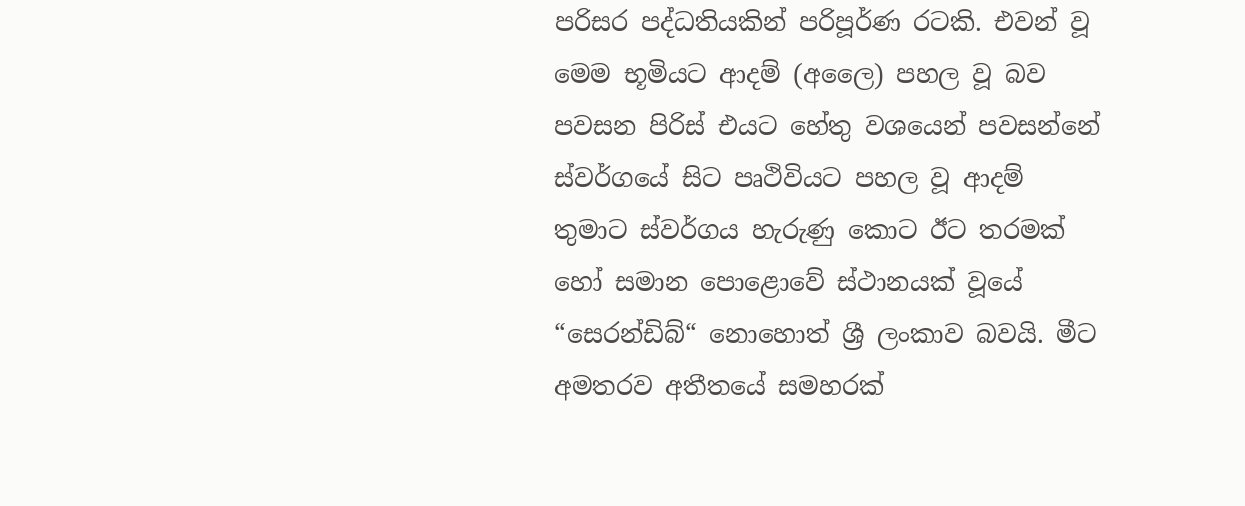පරිසර පද්ධතියකින් පරිපූර්ණ රටකි. එවන් වූ මෙම භූමියට ආදම් (අලෛ) පහල වූ බව පවසන පිරිස් එයට හේතු වශයෙන් පවසන්නේ ස්වර්ගයේ සිට පෘථිවියට පහල වූ ආදම් තුමාට ස්වර්ගය හැරුණු කොට ඊට තරමක් හෝ සමාන පොළොවේ ස්ථානයක් වූයේ “සෙරන්ඩිබ්“ නොහොත් ශ්‍රී ලංකාව බවයි. මීට අමතරව අතීතයේ සමහරක්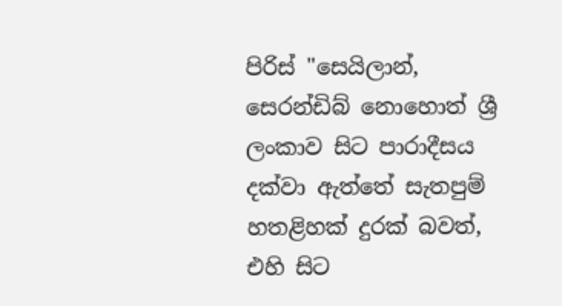පිරිස් "සෙයිලාන්, සෙරන්ඩිබ් නොහොත් ශ්‍රී ලංකාව සිට පාරාදීසය දක්වා ඇත්තේ සැතපුම් හතළිහක් දුරක් බවත්, එහි සිට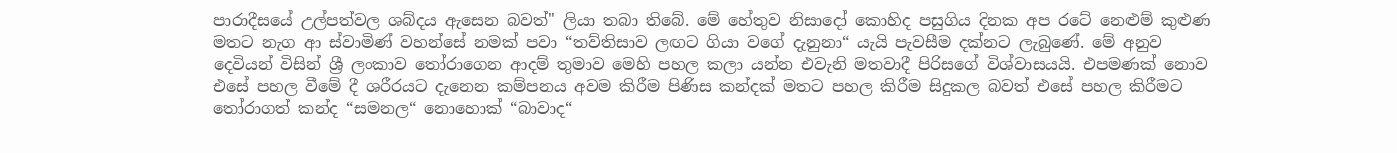පාරාදීසයේ උල්පත්වල ශබ්දය ඇසෙන බවත්" ලියා තබා තිබේ. මේ හේතුව නිසාදෝ කොහිද පසුගිය දිනක අප රටේ නෙළුම් කුළුණ මතට නැග ආ ස්වාමිණ් වහන්සේ නමක් පවා “තව්තිසාව ලඟට ගියා වගේ දැනුනා“ යැයි පැවසීම දක්නට ලැබුණේ. මේ අනුව දෙවියන් විසින් ශ්‍රී ලංකාව තෝරාගෙන ආදම් තුමාව මෙහි පහල කලා යන්න එවැනි මතවාදී පිරිසගේ විශ්වාසයයි. එපමණක් නොව එසේ පහල වීමේ දී ශරීරයට දැනෙන කම්පනය අවම කිරීම පිණිස කන්දක් මතට පහල කිරීම සිදුකල බවත් එසේ පහල කිරීමට තෝරාගත් කන්ද “සමනල“ නොහොක් “බාවාද“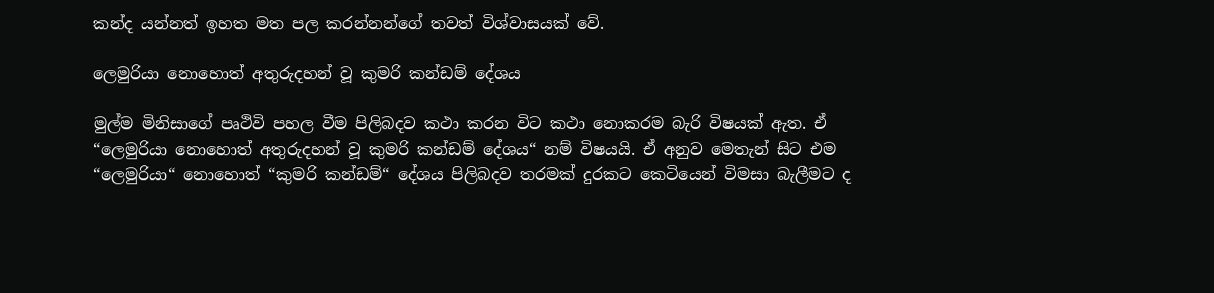කන්ද යන්නත් ඉහත මත පල කරන්නන්ගේ තවත් විශ්වාසයක් වේ.

ලෙමුරියා නොහොත් අතුරුදහන් වූ කුමරි කන්ඩම් දේශය

මුල්ම මිනිසාගේ පෘථිවි පහල වීම පිලිබදව කථා කරන විට කථා නොකරම බැරි විෂයක් ඇත. ඒ “ලෙමුරියා නොහොත් අතුරුදහන් වූ කුමරි කන්ඩම් දේශය“ නම් විෂයයි. ඒ අනුව මෙතැන් සිට එම “ලෙමුරියා“ නොහොත් “කුමරි කන්ඩම්“ දේශය පිලිබදව තරමක් දුරකට කෙටියෙන් විමසා බැලීමට ද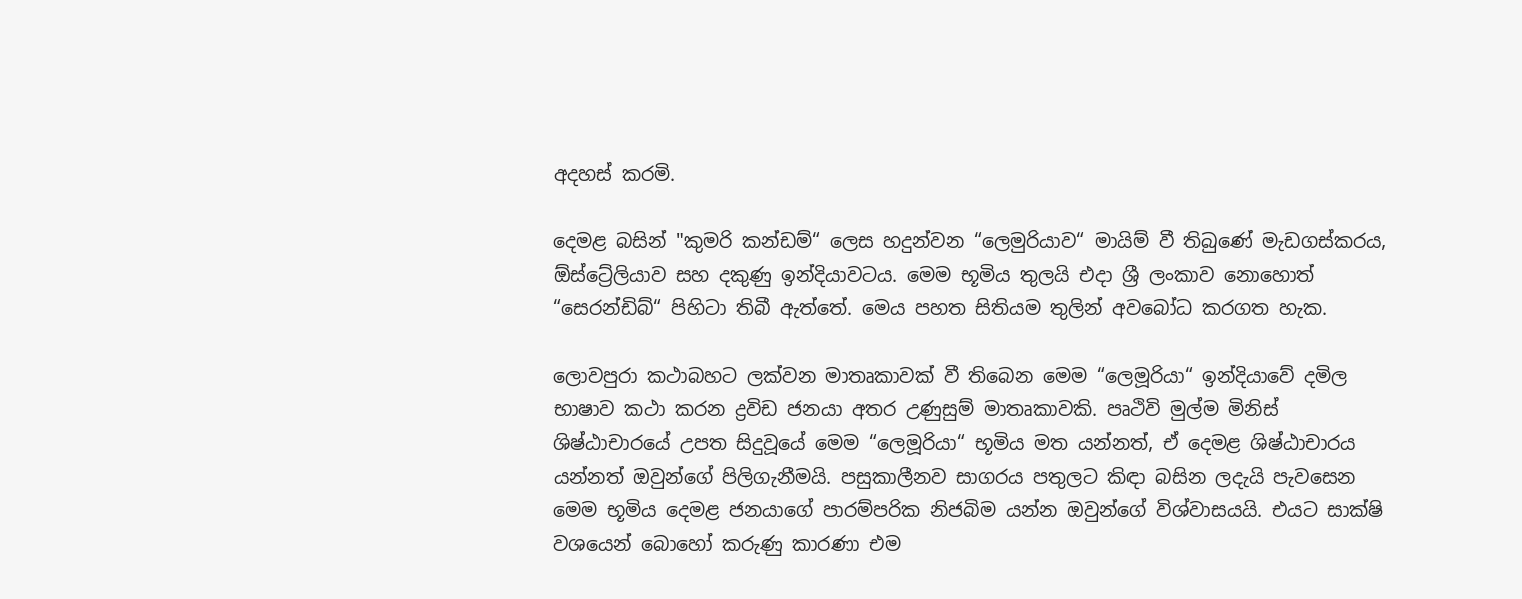අදහස් කරමි.

දෙමළ බසින් "කුමරි කන්ඩම්“ ලෙස හදුන්වන “ලෙමුරියාව“ මායිම් වී තිබුණේ මැඩගස්කරය, ඕස්ට්‍රේලියාව සහ දකුණු ඉන්දියාවටය. මෙම භූමිය තුලයි එදා ශ්‍රී ලංකාව නොහොත් “සෙරන්ඩිබ්“ පිහිටා තිබී ඇත්තේ. මෙය පහත සිතියම තුලින් අවබෝධ කරගත හැක.

ලොවපුරා කථාබහට ලක්වන මාතෘකාවක් වී තිබෙන මෙම “ලෙමූරියා“ ඉන්දියාවේ දමිල භාෂාව කථා කරන ද්‍රවිඩ ජනයා අතර උණුසුම් මාතෘකාවකි. පෘථිවි මුල්ම මිනිස් ශිෂ්ඨාචාරයේ උපත සිදුවූයේ මෙම “ලෙමූරියා“ භූමිය මත යන්නත්, ඒ දෙමළ ශිෂ්ඨාචාරය යන්නත් ඔවුන්ගේ පිලිගැනීමයි. පසුකාලීනව සාගරය පතුලට කිඳා බසින ලදැයි පැවසෙන මෙම භූමිය දෙමළ ජනයාගේ පාරම්පරික නිජබිම යන්න ඔවුන්ගේ විශ්වාසයයි. එයට සාක්ෂි වශයෙන් බොහෝ කරුණු කාරණා එම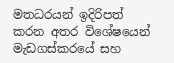මතධරයන් ඉදිරිපත් කරන අතර විශේෂයෙන් මැඩගස්කරයේ සහ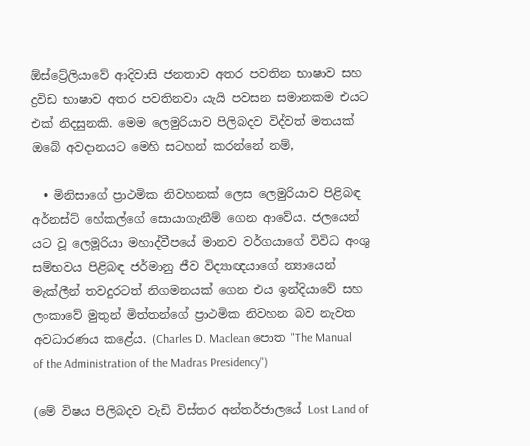ඕස්ට්‍රේලියාවේ ආදිවාසි ජනතාව අතර පවතින භාෂාව සහ ද්‍රවිඩ භාෂාව අතර පවතිනවා යැයි පවසන සමානකම එයට එක් නිදසුනකි. මෙම ලෙමුරියාව පිලිබදව විද්වත් මතයක් ඔබේ අවදානයට මෙහි සටහන් කරන්නේ නම්,

  • මිනිසාගේ ප්‍රාථමික නිවහනක් ලෙස ලෙමුරියාව පිළිබඳ අර්නස්ට් හේකල්ගේ සොයාගැනීම් ගෙන ආවේය. ජලයෙන් යට වූ ලෙමූරියා මහාද්වීපයේ මානව වර්ගයාගේ විවිධ අංශු සම්භවය පිළිබඳ ජර්මානු ජීව විද්‍යාඥයාගේ න්‍යායෙන් මැක්ලීන් තවදුරටත් නිගමනයක් ගෙන එය ඉන්දියාවේ සහ ලංකාවේ මුතුන් මිත්තන්ගේ ප්‍රාථමික නිවහන බව නැවත අවධාරණය කළේය. (Charles D. Maclean පොත "The Manual of the Administration of the Madras Presidency")

(මේ විෂය පිලිබදව වැඩි විස්තර අන්තර්ජාලයේ Lost Land of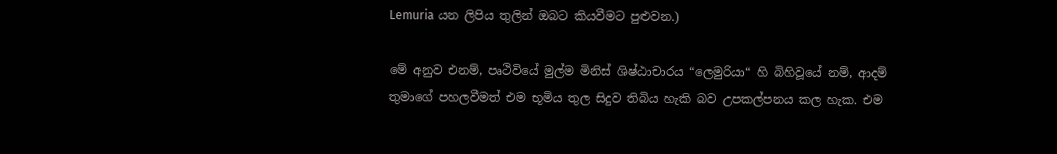Lemuria යන ලිපිය තුලින් ඔබට කියවීමට පුළුවන.)

මේ අනුව එනම්, පෘථිවියේ මුල්ම මිනිස් ශිෂ්ඨාචාරය “ලෙමුරියා“ හි බිහිවූයේ නම්, ආදම් තුමාගේ පහලවීමත් එම භූමිය තුල සිදුව තිබිය හැකි බව උපකල්පනය කල හැක. එම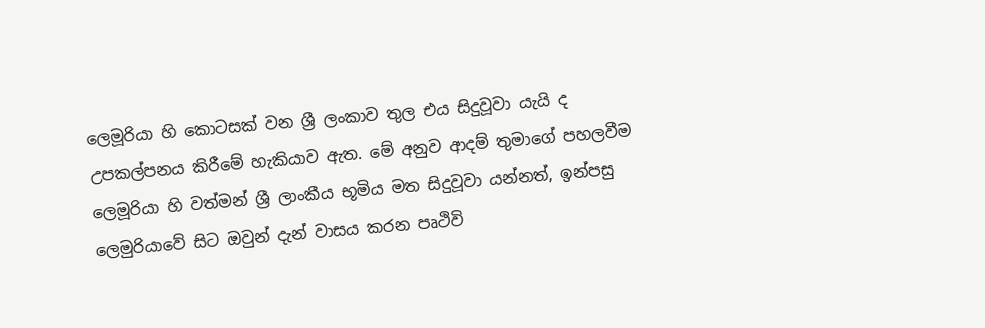ලෙමූරියා හි කොටසක් වන ශ්‍රී ලංකාව තුල එය සිදුවූවා යැයි ද උපකල්පනය කිරීමේ හැකියාව ඇත. මේ අනුව ආදම් තුමාගේ පහලවීම ලෙමූරියා හි වත්මන් ශ්‍රී ලාංකීය භූමිය මත සිදුවූවා යන්නත්, ඉන්පසු ලෙමුරියාවේ සිට ඔවුන් දැන් වාසය කරන පෘථිවි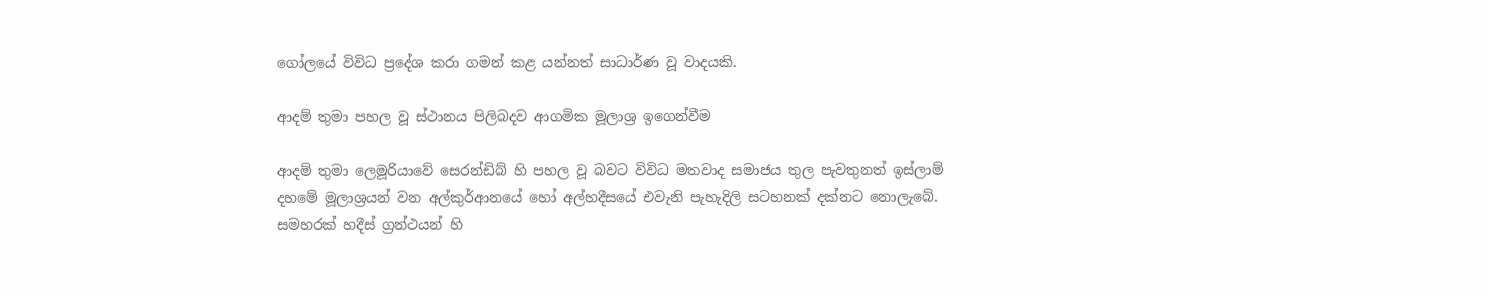ගෝලයේ විවිධ ප්‍රදේශ කරා ගමන් කළ යන්නත් සාධාර්ණ වූ වාදයකි.

ආදම් තුමා පහල වූ ස්ථානය පිලිබදව ආගමික මූලාශ්‍ර ඉගෙන්වීම

ආදම් තුමා ලෙමූරියාවේ සෙරන්ඩිබ් හි පහල වූ බවට විවිධ මතවාද සමාජය තුල පැවතුනත් ඉස්ලාම් දහමේ මූලාශ්‍රයන් වන අල්කුර්ආනයේ හෝ අල්හදීසයේ එවැනි පැහැදිලි සටහනක් දක්නට නොලැබේ. සමහරක් හදීස් ග්‍රන්ථයන් හි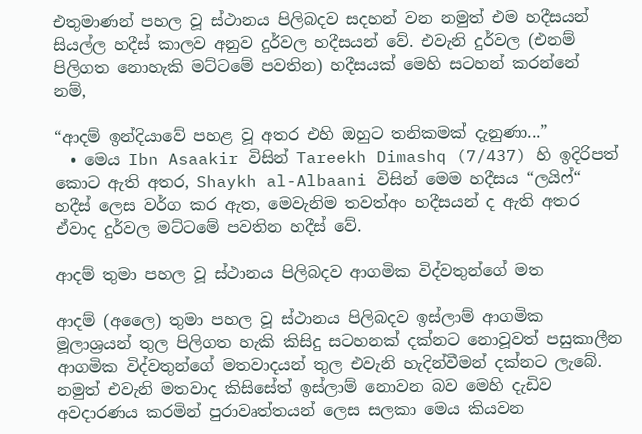එතුමාණන් පහල වූ ස්ථානය පිලිබදව සදහන් වන නමුත් එම හදීසයන් සියල්ල හදීස් කාලව අනුව දුර්වල හදීසයන් වේ. එවැනි දුර්වල (එනම් පිලිගත නොහැකි මට්ටමේ පවතින) හදීසයක් මෙහි සටහන් කරන්නේ නම්,

“ආදම් ඉන්දියාවේ පහළ වූ අතර එහි ඔහුට තනිකමක් දැනුණා...”
  • මෙය Ibn Asaakir විසින් Tareekh Dimashq (7/437) හි ඉදිරිපත් කොට ඇති අතර, Shaykh al-Albaani විසින් මෙම හදීසය “ලයිෆ්“ හදීස් ලෙස වර්ග කර ඇත, මෙවැනිම තවත්අං හදීසයන් ද ඇති අතර ඒවාද දුර්වල මට්ටමේ පවතින හදීස් වේ.

ආදම් තුමා පහල වූ ස්ථානය පිලිබදව ආගමික විද්වතුන්ගේ මත

ආදම් (අලෛ) තුමා පහල වූ ස්ථානය පිලිබදව ඉස්ලාම් ආගමික මූලාශ්‍රයන් තුල පිලිගත හැකි කිසිදු සටහනක් දක්නට නොවූවත් පසුකාලීන ආගමික විද්වතුන්ගේ මතවාදයන් තුල එවැනි හැදින්වීමන් දක්නට ලැබේ. නමුත් එවැනි මතවාද කිසිසේත් ඉස්ලාම් නොවන බව මෙහි දැඩිව අවදාරණය කරමින් පුරාවෘත්තයන් ලෙස සලකා මෙය කියවන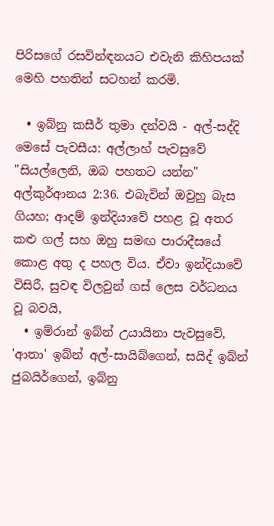පිරිසගේ රසවින්ඳනයට එවැනි කිහිපයක් මෙහි පහතින් සටහන් කරමි.

  • ඉබ්නු කසීර් තුමා දන්වයි - අල්-සද්දි මෙසේ පැවසීය: අල්ලාහ් පැවසුවේ "සියල්ලෙනි, ඔබ පහතට යන්න" අල්කුර්ආනය 2:36. එබැවින් ඔවුහු බැස ගියහ; ආදම් ඉන්දියාවේ පහළ වූ අතර කළු ගල් සහ ඔහු සමඟ පාරාදීසයේ කොළ අතු ද පහල විය. ඒවා ඉන්දියාවේ විසිරී, සුවඳ විලවුන් ගස් ලෙස වර්ධනය වූ බවයි,
  • ඉම්රාන් ඉබ්න් උයායිනා පැවසුවේ, 'ආතා' ඉබ්න් අල්-සායිබ්ගෙන්, සයිද් ඉබ්න් ජුබයිර්ගෙන්, ඉබ්නු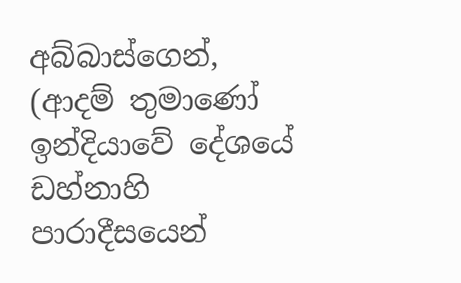අබ්බාස්ගෙන්, (ආදම් තුමාණෝ ඉන්දියාවේ දේශයේ ඩහ්නාහි පාරාදීසයෙන්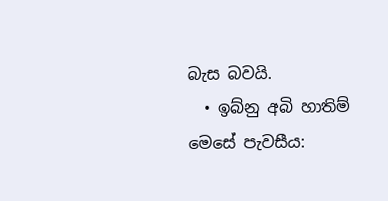බැස බවයි.
  • ඉබ්නු අබි හාතිම් මෙසේ පැවසීය: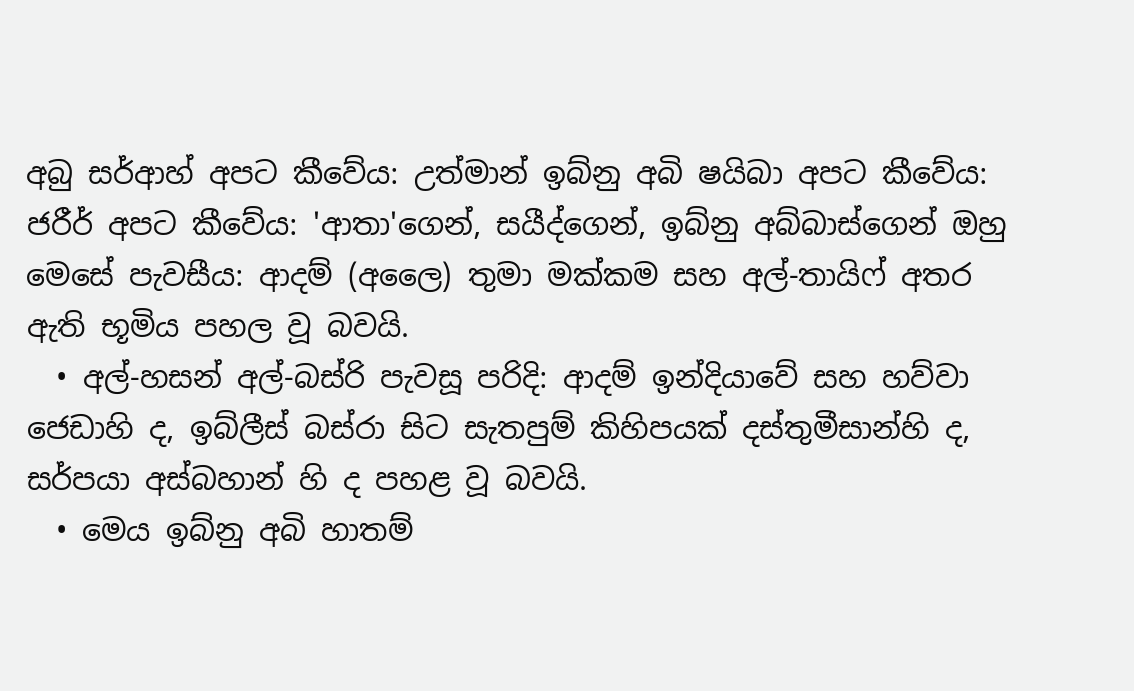අබු සර්ආහ් අපට කීවේය: උත්මාන් ඉබ්නු අබි ෂයිබා අපට කීවේය: ජරීර් අපට කීවේය: 'ආතා'ගෙන්, සයීද්ගෙන්, ඉබ්නු අබ්බාස්ගෙන් ඔහු මෙසේ පැවසීය: ආදම් (අලෛ) තුමා මක්කම සහ අල්-තායිෆ් අතර ඇති භූමිය පහල වූ බවයි.
  • අල්-හසන් අල්-බස්රි පැවසූ පරිදි: ආදම් ඉන්දියාවේ සහ හව්වා ජෙඩාහි ද, ඉබ්ලීස් බස්රා සිට සැතපුම් කිහිපයක් දස්තුමීසාන්හි ද, සර්පයා අස්බහාන් හි ද පහළ වූ බවයි.
  • මෙය ඉබ්නු අබි හාතම්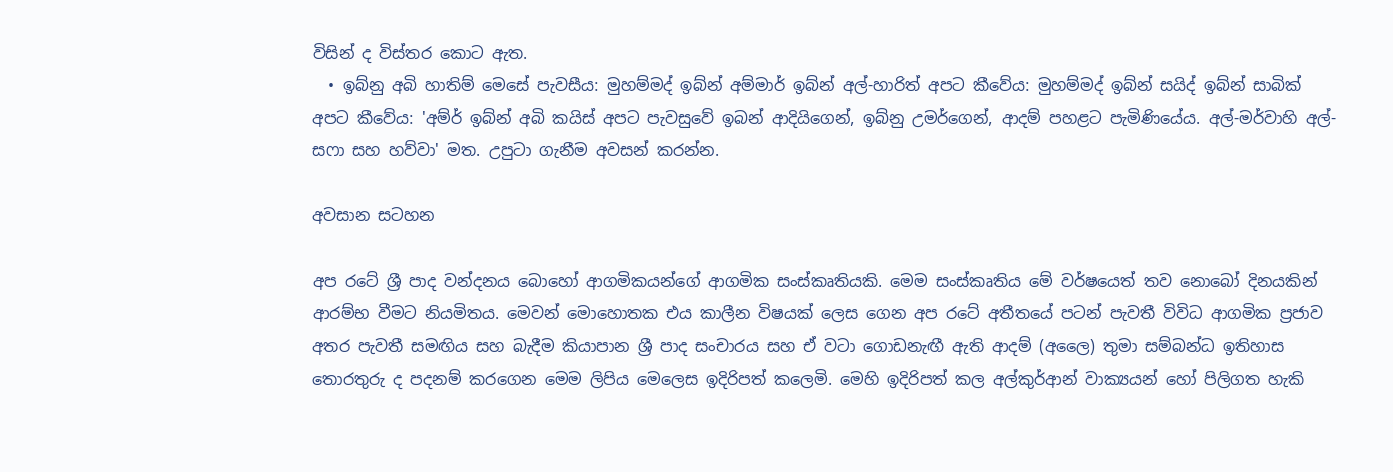විසින් ද විස්තර කොට ඇත.
  • ඉබ්නු අබි හාතිම් මෙසේ පැවසීය: මුහම්මද් ඉබ්න් අම්මාර් ඉබ්න් අල්-හාරිත් අපට කීවේය: මුහම්මද් ඉබ්න් සයිද් ඉබ්න් සාබික් අපට කීවේය: 'අම්ර් ඉබ්න් අබි කයිස් අපට පැවසුවේ ඉබන් ආදියිගෙන්, ඉබ්නු උමර්ගෙන්, ආදම් පහළට පැමිණියේය. අල්-මර්වාහි අල්-සෆා සහ හව්වා' මත. උපුටා ගැනීම අවසන් කරන්න.

අවසාන සටහන

අප රටේ ශ්‍රී පාද වන්දනය බොහෝ ආගමිකයන්ගේ ආගමික සංස්කෘතියකි. මෙම සංස්කෘතිය මේ වර්ෂයෙත් තව නොබෝ දිනයකින් ආරම්භ වීමට නියමිතය. මෙවන් මොහොතක එය කාලීන විෂයක් ලෙස ගෙන අප රටේ අතීතයේ පටන් පැවතී විවිධ ආගමික ප්‍රජාව අතර පැවතී සමඟිය සහ බැදීම කියාපාන ශ්‍රී පාද සංචාරය සහ ඒ වටා ගොඩනැඟී ඇති ආදම් (අලෛ) තුමා සම්බන්ධ ඉතිහාස තොරතුරු ද පදනම් කරගෙන මෙම ලිපිය මෙලෙස ඉදිරිපත් කලෙමි. මෙහි ඉදිරිපත් කල අල්කුර්ආන් වාක්‍යයන් හෝ පිලිගත හැකි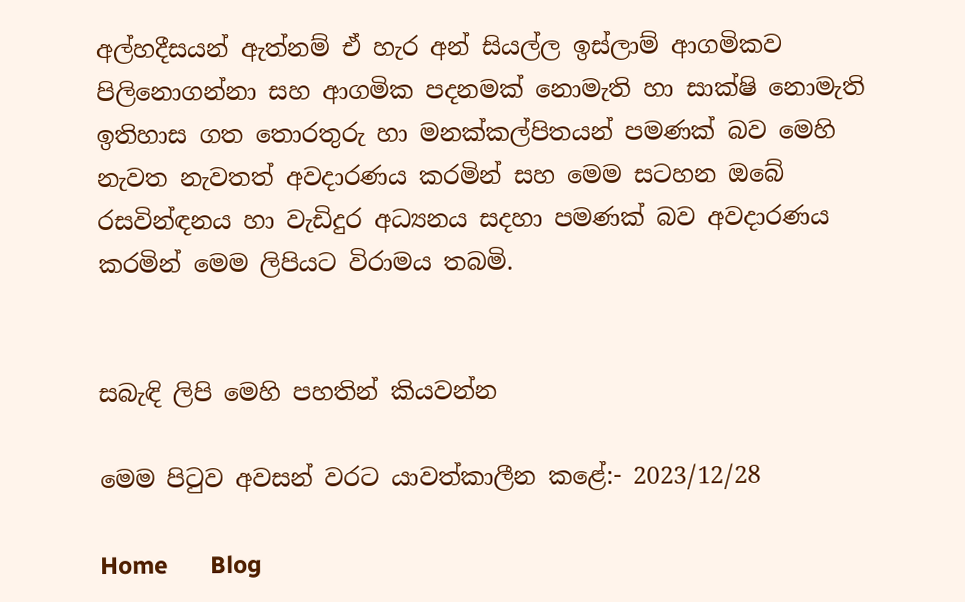අල්හදීසයන් ඇත්නම් ඒ හැර අන් සියල්ල ඉස්ලාම් ආගමිකව පිලිනොගන්නා සහ ආගමික පදනමක් නොමැති හා සාක්ෂි නොමැති ඉතිහාස ගත තොරතුරු හා මනක්කල්පිතයන් පමණක් බව මෙහි නැවත නැවතත් අවදාරණය කරමින් සහ මෙම සටහන ඔබේ රසවින්ඳනය හා වැඩිදුර අධ්‍යනය සදහා පමණක් බව අවදාරණය කරමින් මෙම ලිපියට විරාමය තබමි.


සබැඳි ලිපි මෙහි පහතින් කියවන්න

මෙම පිටුව අවසන් වරට යාවත්කාලීන කළේ:- 2023/12/28

Home       Blog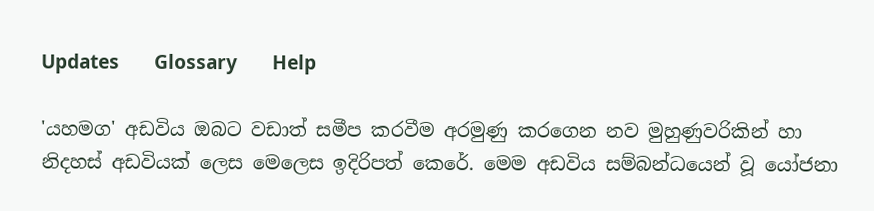Updates       Glossary       Help

'යහමග' අඩවිය ඔබට වඩාත් සමීප කරවීම අරමුණු කරගෙන නව මුහුණුවරිකින් හා නිදහස් අඩවියක් ලෙස මෙලෙස ඉදිරිපත් කෙරේ. මෙම අඩවිය සම්බන්ධයෙන් වූ යෝජනා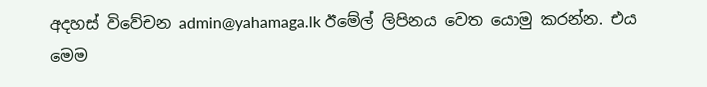අදහස් විවේචන admin@yahamaga.lk ඊමේල් ලිපිනය වෙත යොමු කරන්න. එය මෙම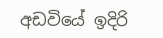අඩවියේ ඉදිරි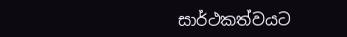සාර්ථකත්වයට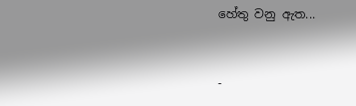හේතු වනු ඇත...


-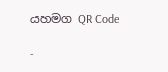යහමග QR Code

-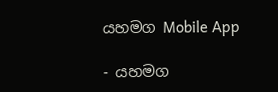යහමග Mobile App

- යහමග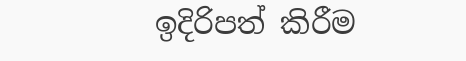ඉදිරිපත් කිරීම